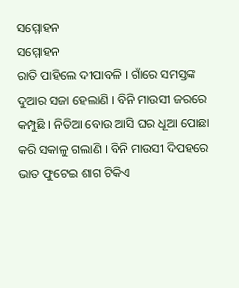ସମ୍ମୋହନ
ସମ୍ମୋହନ
ରାତି ପାହିଲେ ଦୀପାବଳି । ଗାଁରେ ସମସ୍ତଙ୍କ ଦୁଆର ସଜା ହେଲାଣି । ବିନି ମାଉସୀ ଜରରେ କମ୍ପୁଛି । ନିତିଆ ବୋଉ ଆସି ଘର ଧୂଆ ପୋଛା କରି ସକାଳୁ ଗଲାଣି । ବିନି ମାଉସୀ ଦିପହରେ ଭାତ ଫୁଟେଇ ଶାଗ ଟିକିଏ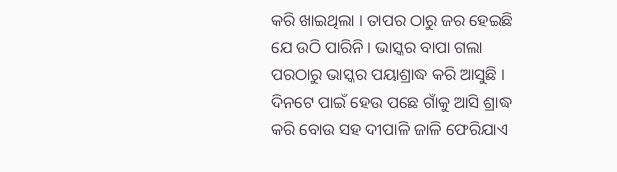କରି ଖାଇଥିଲା । ତାପର ଠାରୁ ଜର ହେଇଛି ଯେ ଉଠି ପାରିନି । ଭାସ୍କର ବାପା ଗଲା ପରଠାରୁ ଭାସ୍କର ପୟାଶ୍ରାଦ୍ଧ କରି ଆସୁଛି । ଦିନଟେ ପାଇଁ ହେଉ ପଛେ ଗାଁକୁ ଆସି ଶ୍ରାଦ୍ଧ କରି ବୋଉ ସହ ଦୀପାଳି ଜାଳି ଫେରିଯାଏ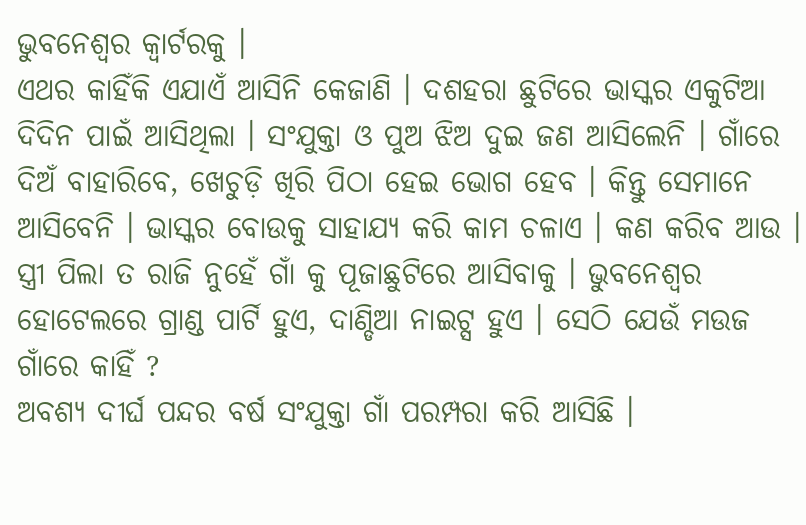ଭୁବନେଶ୍ୱର କ୍ଵାର୍ଟରକୁ ।
ଏଥର କାହିଁକି ଏଯାଏଁ ଆସିନି କେଜାଣି । ଦଶହରା ଛୁଟିରେ ଭାସ୍କର ଏକୁଟିଆ ଦିଦିନ ପାଇଁ ଆସିଥିଲା । ସଂଯୁକ୍ତା ଓ ପୁଅ ଝିଅ ଦୁଇ ଜଣ ଆସିଲେନି । ଗାଁରେ ଦିଅଁ ବାହାରିବେ, ଖେଚୁଡ଼ି ଖିରି ପିଠା ହେଇ ଭୋଗ ହେବ । କିନ୍ତୁ ସେମାନେ ଆସିବେନି । ଭାସ୍କର ବୋଉକୁ ସାହାଯ୍ୟ କରି କାମ ଚଳାଏ । କଣ କରିବ ଆଉ । ସ୍ତ୍ରୀ ପିଲା ତ ରାଜି ନୁହେଁ ଗାଁ କୁ ପୂଜାଛୁଟିରେ ଆସିବାକୁ । ଭୁବନେଶ୍ୱର ହୋଟେଲରେ ଗ୍ରାଣ୍ଡ ପାର୍ଟି ହୁଏ, ଦାଣ୍ଡିଆ ନାଇଟ୍ସ ହୁଏ । ସେଠି ଯେଉଁ ମଉଜ ଗାଁରେ କାହିଁ ?
ଅବଶ୍ୟ ଦୀର୍ଘ ପନ୍ଦର ବର୍ଷ ସଂଯୁକ୍ତା ଗାଁ ପରମ୍ପରା କରି ଆସିଛି ।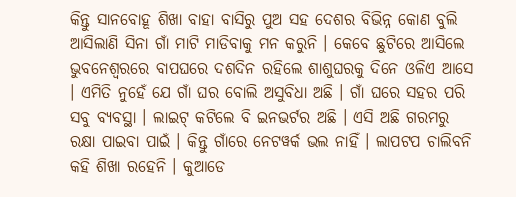କିନ୍ତୁ ସାନବୋହୂ ଶିଖା ବାହା ବାସିରୁ ପୁଅ ସହ ଦେଶର ବିଭିନ୍ନ କୋଣ ବୁଲି ଆସିଲାଣି ସିନା ଗାଁ ମାଟି ମାଡିବାକୁ ମନ କରୁନି । କେବେ ଛୁଟିରେ ଆସିଲେ ଭୁବନେଶ୍ଵରରେ ବାପଘରେ ଦଶଦିନ ରହିଲେ ଶାଶୁଘରକୁ ଦିନେ ଓଳିଏ ଆସେ । ଏମିତି ନୁହେଁ ଯେ ଗାଁ ଘର ବୋଲି ଅସୁବିଧା ଅଛି । ଗାଁ ଘରେ ସହର ପରି ସବୁ ବ୍ୟବସ୍ଥା । ଲାଇଟ୍ କଟିଲେ ବି ଇନଭର୍ଟର ଅଛି । ଏସି ଅଛି ଗରମରୁ ରକ୍ଷା ପାଇବା ପାଇଁ । କିନ୍ତୁ ଗାଁରେ ନେଟୱର୍କ ଭଲ ନାହିଁ । ଲାପଟପ ଚାଲିବନି କହି ଶିଖା ରହେନି । କୁଆଡେ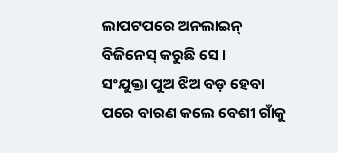ଲାପଟପରେ ଅନଲାଇନ୍ ବିଜିନେସ୍ କରୁଛି ସେ ।
ସଂଯୁକ୍ତା ପୁଅ ଝିଅ ବଡ଼ ହେବା ପରେ ବାରଣ କଲେ ବେଶୀ ଗାଁକୁ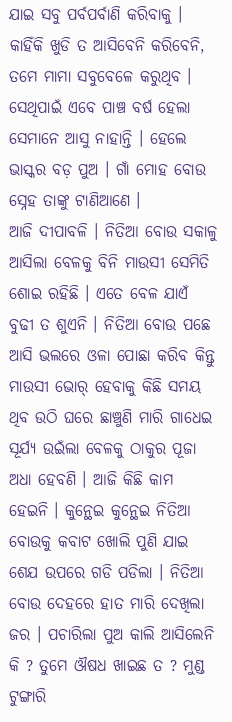ଯାଇ ସବୁ ପର୍ବପର୍ବାଣି କରିବାକୁ । କାହିଁକି ଖୁଡି ତ ଆସିବେନି କରିବେନି, ତମେ ମାମା ସବୁବେଳେ କରୁଥିବ । ସେଥିପାଇଁ ଏବେ ପାଞ୍ଚ ବର୍ଷ ହେଲା ସେମାନେ ଆସୁ ନାହାନ୍ତି । ହେଲେ ଭାସ୍କର ବଡ଼ ପୁଅ । ଗାଁ ମୋହ ବୋଉ ସ୍ନେହ ତାଙ୍କୁ ଟାଣିଆଣେ ।
ଆଜି ଦୀପାବଳି । ନିତିଆ ବୋଉ ସକାଳୁ ଆସିଲା ବେଳକୁ ବିନି ମାଉସୀ ସେମିତି ଶୋଇ ରହିଛି । ଏତେ ବେଳ ଯାଏଁ ବୁଢୀ ତ ଶୁଏନି । ନିତିଆ ବୋଉ ପଛେ ଆସି ଭଲରେ ଓଳା ପୋଛା କରିବ କିନ୍ତୁ ମାଉସୀ ଭୋର୍ ହେବାକୁ କିଛି ସମୟ ଥିବ ଉଠି ଘରେ ଛାଞ୍ଚୁଣି ମାରି ଗାଧେଇ ସୂର୍ଯ୍ୟ ଉଇଁଲା ବେଳକୁ ଠାକୁର ପୂଜା ଅଧା ହେବଣି । ଆଜି କିଛି କାମ ହେଇନି । କୁନ୍ଥେଇ କୁନ୍ଥେଇ ନିତିଆ ବୋଉକୁ କବାଟ ଖୋଲି ପୁଣି ଯାଇ ଶେଯ ଉପରେ ଗଡି ପଡିଲା । ନିତିଆ ବୋଉ ଦେହରେ ହାତ ମାରି ଦେଖିଲା ଜର । ପଚାରିଲା ପୁଅ କାଲି ଆସିଲେନି କି ? ତୁମେ ଔଷଧ ଖାଇଛ ତ ? ମୁଣ୍ଡ ଟୁଙ୍ଗାରି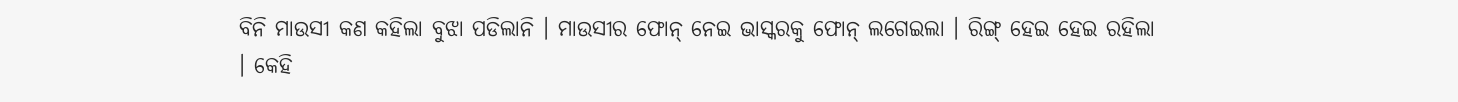ବିନି ମାଉସୀ କଣ କହିଲା ବୁଝା ପଡିଲାନି । ମାଉସୀର ଫୋନ୍ ନେଇ ଭାସ୍କରକୁ ଫୋନ୍ ଲଗେଇଲା । ରିଙ୍ଗ୍ ହେଇ ହେଇ ରହିଲା । କେହି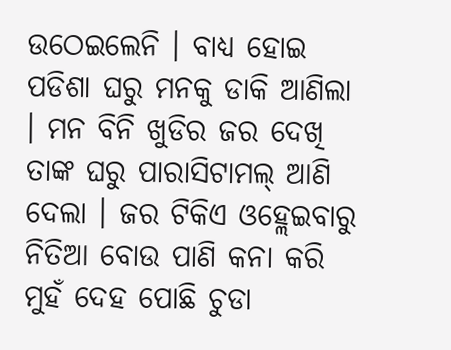ଉଠେଇଲେନି । ବାଧ୍ୟ ହୋଇ ପଡିଶା ଘରୁ ମନକୁ ଡାକି ଆଣିଲା । ମନ ବିନି ଖୁଡିର ଜର ଦେଖି ତାଙ୍କ ଘରୁ ପାରାସିଟାମଲ୍ ଆଣି ଦେଲା । ଜର ଟିକିଏ ଓହ୍ଲେଇବାରୁ ନିତିଆ ବୋଉ ପାଣି କନା କରି ମୁହଁ ଦେହ ପୋଛି ଚୁଡା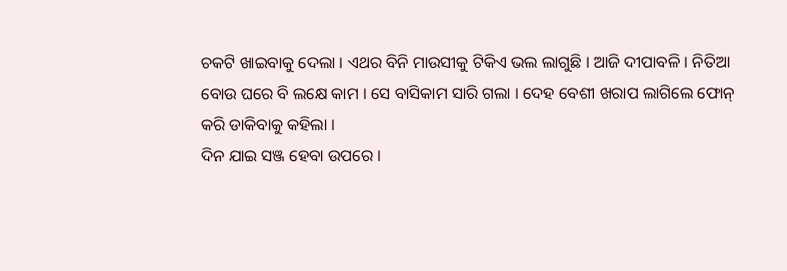ଚକଟି ଖାଇବାକୁ ଦେଲା । ଏଥର ବିନି ମାଉସୀକୁ ଟିକିଏ ଭଲ ଲାଗୁଛି । ଆଜି ଦୀପାବଳି । ନିତିଆ ବୋଉ ଘରେ ବି ଲକ୍ଷେ କାମ । ସେ ବାସିକାମ ସାରି ଗଲା । ଦେହ ବେଶୀ ଖରାପ ଲାଗିଲେ ଫୋନ୍ କରି ଡାକିବାକୁ କହିଲା ।
ଦିନ ଯାଇ ସଞ୍ଜ ହେବା ଉପରେ ।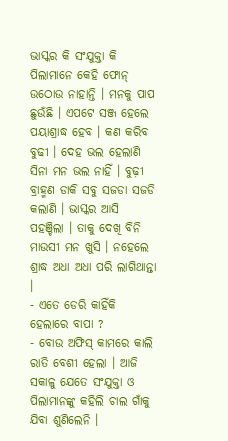ଭାସ୍କର କି ସଂଯୁକ୍ତା କି ପିଲାମାନେ କେହି ଫୋନ୍ ଉଠୋଉ ନାହାନ୍ତି । ମନକୁ ପାପ ଛୁଉଁଛି । ଏପଟେ ସଞ୍ଜ ହେଲେ ପୟାଶ୍ରାଦ୍ଧ ହେବ । କଣ କରିବ ବୁଢୀ । ଦେହ ଭଲ ହେଲାଣି ସିନା ମନ ଭଲ ନାହିଁ । ବୁଢ଼ୀ ବ୍ରାହ୍ମଣ ଡାକି ସବୁ ସଜଡା ସଜଡି କଲାଣି । ଭାସ୍କର ଆସି ପହଞ୍ଚିଲା । ତାକୁ ଦେଖି ବିନି ମାଉସୀ ମନ ଖୁସି । ନହେଲେ ଶ୍ରାଦ୍ଧ ଅଧା ଅଧା ପରି ଲାଗିଥାନ୍ତା ।
- ଏତେ ଡେରି କାହିଁକି ହେଲାରେ ବାପା ?
- ବୋଉ ଅଫିସ୍ କାମରେ କାଲି ରାତି ବେଶୀ ହେଲା । ଆଜି ସକାଳୁ ଯେତେ ସଂଯୁକ୍ତା ଓ ପିଲାମାନଙ୍କୁ କହିଲି ଚାଲ ଗାଁକୁ ଯିବା ଶୁଣିଲେନି ।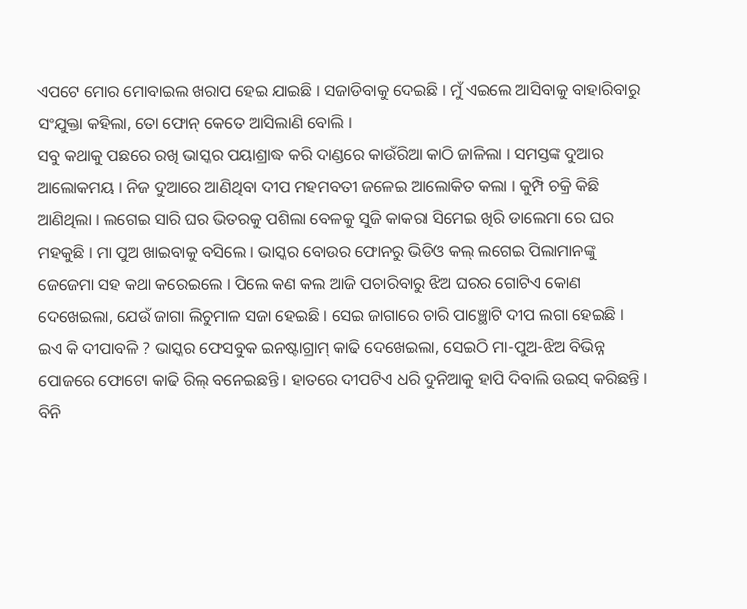ଏପଟେ ମୋର ମୋବାଇଲ ଖରାପ ହେଇ ଯାଇଛି । ସଜାଡିବାକୁ ଦେଇଛି । ମୁଁ ଏଇଲେ ଆସିବାକୁ ବାହାରିବାରୁ ସଂଯୁକ୍ତା କହିଲା, ତୋ ଫୋନ୍ କେତେ ଆସିଲାଣି ବୋଲି ।
ସବୁ କଥାକୁ ପଛରେ ରଖି ଭାସ୍କର ପୟାଶ୍ରାଦ୍ଧ କରି ଦାଣ୍ଡରେ କାଉଁରିଆ କାଠି ଜାଳିଲା । ସମସ୍ତଙ୍କ ଦୁଆର ଆଲୋକମୟ । ନିଜ ଦୁଆରେ ଆଣିଥିବା ଦୀପ ମହମବତୀ ଜଳେଇ ଆଲୋକିତ କଲା । କୁମ୍ପି ଚକ୍ରି କିଛି ଆଣିଥିଲା । ଲଗେଇ ସାରି ଘର ଭିତରକୁ ପଶିଲା ବେଳକୁ ସୁଜି କାକରା ସିମେଇ ଖିରି ଡାଲେମା ରେ ଘର ମହକୁଛି । ମା ପୁଅ ଖାଇବାକୁ ବସିଲେ । ଭାସ୍କର ବୋଉର ଫୋନରୁ ଭିଡିଓ କଲ୍ ଲଗେଇ ପିଲାମାନଙ୍କୁ ଜେଜେମା ସହ କଥା କରେଇଲେ । ପିଲେ କଣ କଲ ଆଜି ପଚାରିବାରୁ ଝିଅ ଘରର ଗୋଟିଏ କୋଣ ଦେଖେଇଲା, ଯେଉଁ ଜାଗା ଲିଚୁମାଳ ସଜା ହେଇଛି । ସେଇ ଜାଗାରେ ଚାରି ପାଞ୍ଛୋଟି ଦୀପ ଲଗା ହେଇଛି ।
ଇଏ କି ଦୀପାବଳି ? ଭାସ୍କର ଫେସବୁକ ଇନଷ୍ଟାଗ୍ରାମ୍ କାଢି ଦେଖେଇଲା, ସେଇଠି ମା-ପୁଅ-ଝିଅ ବିଭିନ୍ନ ପୋଜରେ ଫୋଟୋ କାଢି ରିଲ୍ ବନେଇଛନ୍ତି । ହାତରେ ଦୀପଟିଏ ଧରି ଦୁନିଆକୁ ହାପି ଦିବାଲି ଉଇସ୍ କରିଛନ୍ତି । ବିନି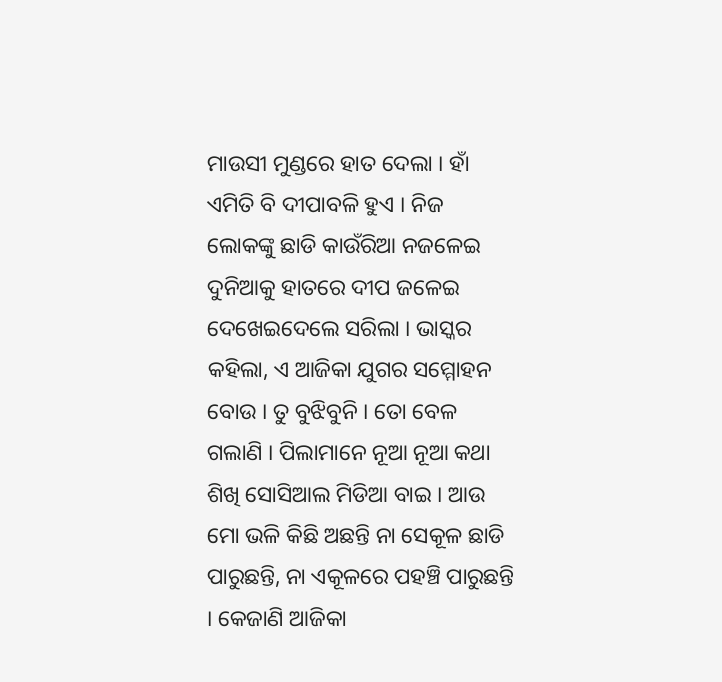ମାଉସୀ ମୁଣ୍ଡରେ ହାତ ଦେଲା । ହାଁ ଏମିତି ବି ଦୀପାବଳି ହୁଏ । ନିଜ ଲୋକଙ୍କୁ ଛାଡି କାଉଁରିଆ ନଜଳେଇ ଦୁନିଆକୁ ହାତରେ ଦୀପ ଜଳେଇ ଦେଖେଇଦେଲେ ସରିଲା । ଭାସ୍କର କହିଲା, ଏ ଆଜିକା ଯୁଗର ସମ୍ମୋହନ ବୋଉ । ତୁ ବୁଝିବୁନି । ତୋ ବେଳ ଗଲାଣି । ପିଲାମାନେ ନୂଆ ନୂଆ କଥା ଶିଖି ସୋସିଆଲ ମିଡିଆ ବାଇ । ଆଉ ମୋ ଭଳି କିଛି ଅଛନ୍ତି ନା ସେକୂଳ ଛାଡି ପାରୁଛନ୍ତି, ନା ଏକୂଳରେ ପହଞ୍ଚି ପାରୁଛନ୍ତି । କେଜାଣି ଆଜିକା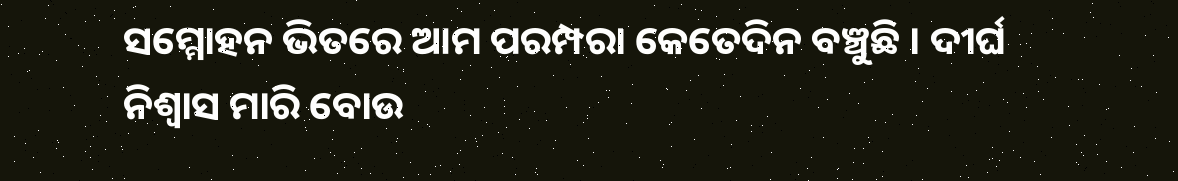ସମ୍ମୋହନ ଭିତରେ ଆମ ପରମ୍ପରା କେତେଦିନ ବଞ୍ଚୁଛି । ଦୀର୍ଘ ନିଶ୍ଵାସ ମାରି ବୋଉ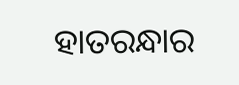ହାତରନ୍ଧାର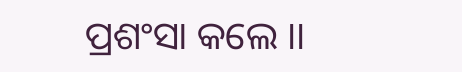ପ୍ରଶଂସା କଲେ ।।